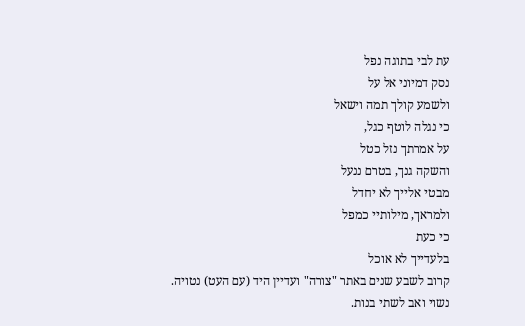עת לבי בתוגה נפל
נסק דמיוני אל על
ולשמע קולך תמה וישאל
כי נגלה לוטף כגל,
על אמרתך נזל כטל
והשקה גנך, בטרם ננעל
מבטי אלייך לא יחדל
ולמראך, מילותיי כמפל
כי כעת
בלעדייך לא אוכל
קרוב לשבע שנים באתר "צורה" ועדיין היד (עם העט) נטויה.
נשוי ואב לשתי בנות.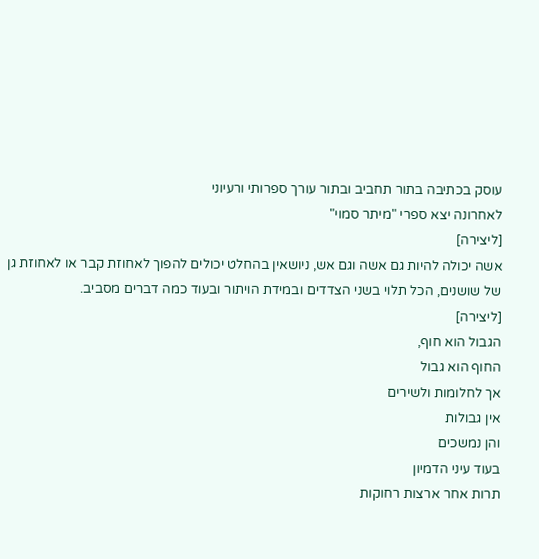עוסק בכתיבה בתור תחביב ובתור עורך ספרותי ורעיוני
לאחרונה יצא ספרי "מיתר סמוי"
[ליצירה]
אשה יכולה להיות גם אשה וגם אש, ניושאין בהחלט יכולים להפוך לאחוזת קבר או לאחוזת גן של שושנים, הכל תלוי בשני הצדדים ובמידת הויתור ובעוד כמה דברים מסביב.
[ליצירה]
הגבול הוא חוף,
החוף הוא גבול
אך לחלומות ולשירים
אין גבולות
והן נמשכים
בעוד עיני הדמיון
תרות אחר ארצות רחוקות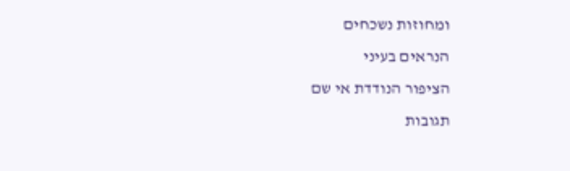ומחוזות נשכחים
הנראים בעיני
הציפור הנודדת אי שם
תגובות